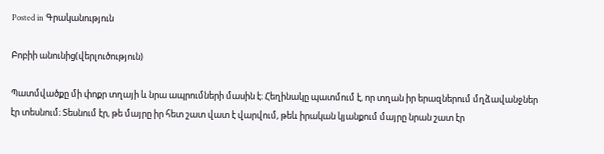Posted in Գրականություն

Բոբիի անունից(վերլուծություն)

Պատմվածքը մի փոքր տղայի և նրա ապրումների մասին է։ Հեղինակը պատմում է, որ տղան իր երազներում մղձավանջներ էր տեսնում։ Տեսնում էր, թե մայրը իր հետ շատ վատ է վարվում, թեև իրական կյանքում մայրը նրան շատ էր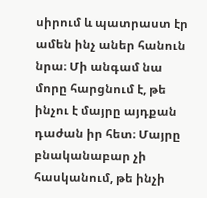սիրում և պատրաստ էր ամեն ինչ աներ հանուն նրա։ Մի անգամ նա մորը հարցնում է, թե ինչու է մայրը այդքան դաժան իր հետ։ Մայրը բնականաբար չի հասկանում, թե ինչի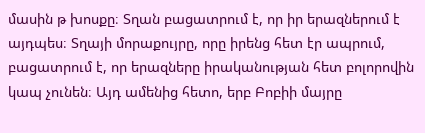մասին թ խոսքը։ Տղան բացատրում է, որ իր երազներում է այդպես։ Տղայի մորաքույրը, որը իրենց հետ էր ապրում, բացատրում է, որ երազները իրականության հետ բոլորովին կապ չունեն։ Այդ ամենից հետո, երբ Բոբիի մայրը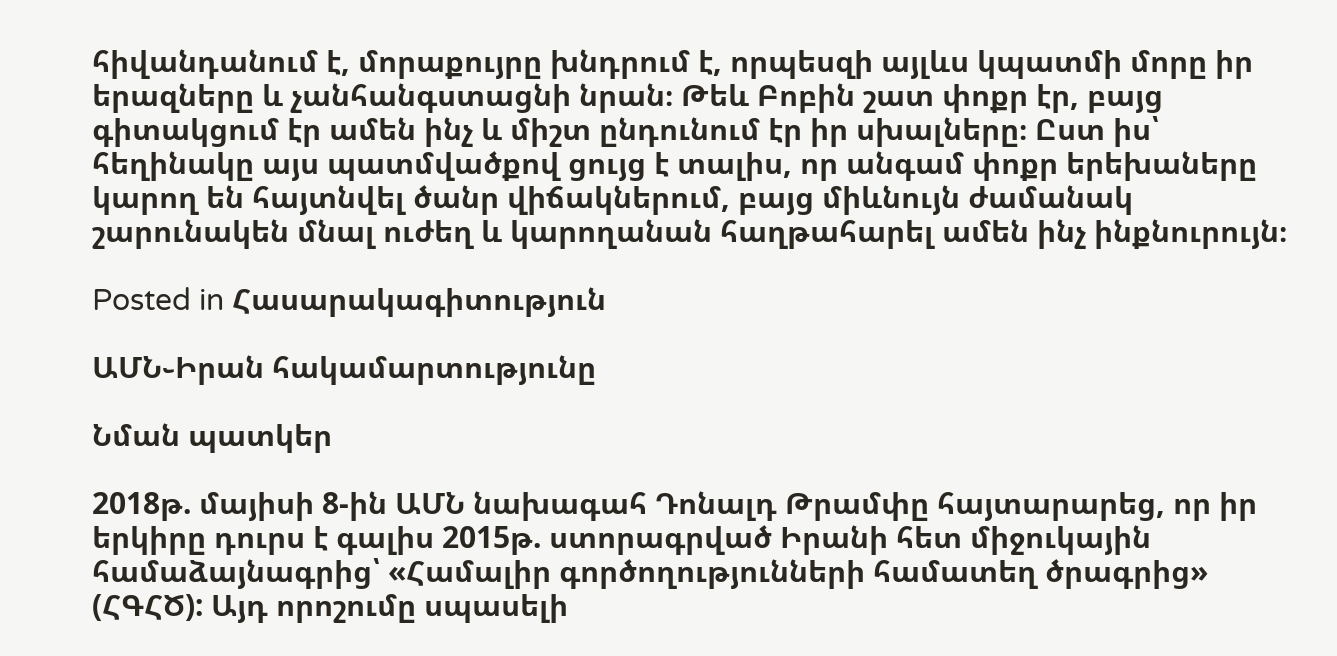հիվանդանում է, մորաքույրը խնդրում է, որպեսզի այլևս կպատմի մորը իր երազները և չանհանգստացնի նրան։ Թեև Բոբին շատ փոքր էր, բայց գիտակցում էր ամեն ինչ և միշտ ընդունում էր իր սխալները։ Ըստ իս՝ հեղինակը այս պատմվածքով ցույց է տալիս, որ անգամ փոքր երեխաները կարող են հայտնվել ծանր վիճակներում, բայց միևնույն ժամանակ շարունակեն մնալ ուժեղ և կարողանան հաղթահարել ամեն ինչ ինքնուրույն։

Posted in Հասարակագիտություն

ԱՄՆ֊Իրան հակամարտությունը

Նման պատկեր

2018թ. մայիսի 8-ին ԱՄՆ նախագահ Դոնալդ Թրամփը հայտարարեց, որ իր երկիրը դուրս է գալիս 2015թ. ստորագրված Իրանի հետ միջուկային համաձայնագրից՝ «Համալիր գործողությունների համատեղ ծրագրից» (ՀԳՀԾ): Այդ որոշումը սպասելի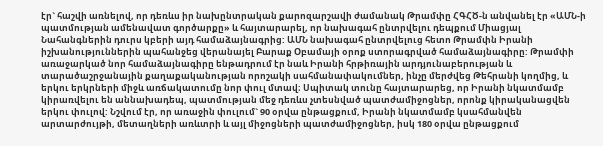էր` հաշվի առնելով, որ դեռևս իր նախընտրական քարոզարշավի ժամանակ Թրամփը ՀԳՀԾ-ն անվանել էր «ԱՄՆ-ի պատմության ամենավատ գործարքը» և հայտարարել, որ նախագահ ընտրվելու դեպքում Միացյալ Նահանգներին դուրս կբերի այդ համաձայնագրից: ԱՄՆ նախագահ ընտրվելուց հետո Թրամփն Իրանի իշխանություններին պահանջեց վերանայել Բարաք Օբամայի օրոք ստորագրված համաձայնագիրը: Թրամփի առաջարկած նոր համաձայնագիրը ենթադրում էր նաև Իրանի հրթիռային արդյունաբերության և տարածաշրջանային քաղաքականության որոշակի սահմանափակումներ, ինչը մերժվեց Թեհրանի կողմից, և երկու երկրների միջև առճակատումը նոր փուլ մտավ։ Սպիտակ տունը հայտարարեց, որ Իրանի նկատմամբ կիրառվելու են աննախադեպ, պատմության մեջ դեռևս չտեսնված պատժամիջոցներ, որոնք կիրականացվեն երկու փուլով: Նշվում էր, որ առաջին փուլում` 90 օրվա ընթացքում, Իրանի նկատմամբ կսահմանվեն արտարժույթի, մետաղների առևտրի և այլ միջոցների պատժամիջոցներ, իսկ 180 օրվա ընթացքում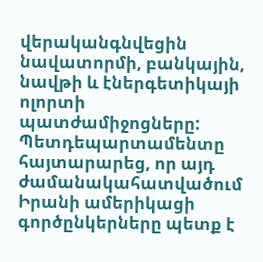վերականգնվեցին նավատորմի, բանկային, նավթի և էներգետիկայի ոլորտի պատժամիջոցները: Պետդեպարտամենտը հայտարարեց, որ այդ ժամանակահատվածում Իրանի ամերիկացի գործընկերները պետք է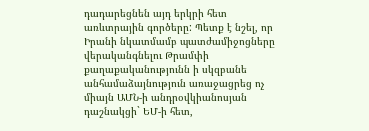դադարեցնեն այդ երկրի հետ առևտրային գործերը: Պետք է նշել, որ Իրանի նկատմամբ պատժամիջոցները վերականգնելու Թրամփի քաղաքականությունն ի սկզբանե անհամաձայնություն առաջացրեց ոչ միայն ԱՄՆ-ի անդրօվկիանոսյան դաշնակցի` ԵՄ-ի հետ,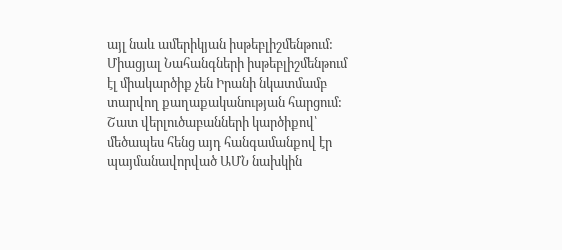այլ նաև ամերիկյան իսթեբլիշմենթում: Միացյալ Նահանգների իսթեբլիշմենթում էլ միակարծիք չեն Իրանի նկատմամբ տարվող քաղաքականության հարցում: Շատ վերլուծաբանների կարծիքով՝ մեծապես հենց այդ հանգամանքով էր պայմանավորված ԱՄՆ նախկին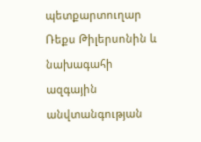պետքարտուղար Ռեքս Թիլերսոնին և նախագահի ազգային անվտանգության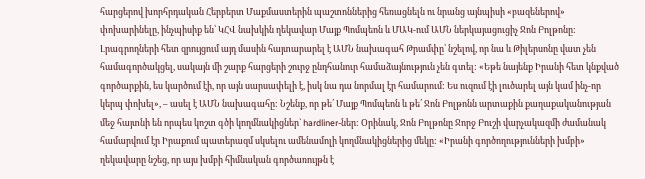հարցերով խորհրդական Հերբերտ Մաքմաստերին պաշտոններից հեռացնելն ու նրանց այնպիսի «բազեներով» փոխարինելը, ինչպիսիք են՝ ԿՀՎ նախկին ղեկավար Մայք Պոմպեոն և ՄԱԿ-ում ԱՄՆ ներկայացուցիչ Ջոն Բոլթոնը: Լրագրողների հետ զրույցում այդ մասին հայտարարել է ԱՄՆ նախագահ Թրամփը՝ նշելով, որ նա և Թիլերսոնը վատ չեն համագործակցել, սակայն մի շարք հարցերի շուրջ ընդհանուր համաձայնություն չեն գտել: «Եթե նայենք Իրանի հետ կնքված գործարքին, ես կարծում էի, որ այն սարսափելի է, իսկ նա դա նորմալ էր համարում: Ես ուզում էի լուծարել այն կամ ինչ-որ կերպ փոխել», – ասել է ԱՄՆ նախագահը: Նշենք, որ թե՛ Մայք Պոմպեոն և թե՛ Ջոն Բոլթոնն արտաքին քաղաքականության մեջ հայտնի են որպես կոշտ գծի կողմնակիցներ` hardliner-ներ: Օրինակ, Ջոն Բոլթոնը Ջորջ Բուշի վարչակազմի ժամանակ համարվում էր Իրաքում պատերազմ սկսելու ամենամոլի կողմնակիցներից մեկը: «Իրանի գործողությունների խմբի» ղեկավարը նշեց, որ այս խմբի հիմնական գործառույթն է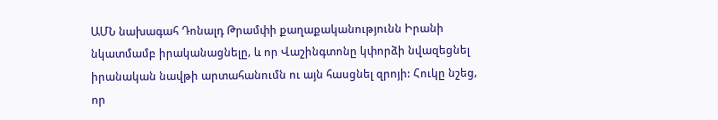ԱՄՆ նախագահ Դոնալդ Թրամփի քաղաքականությունն Իրանի նկատմամբ իրականացնելը, և որ Վաշինգտոնը կփորձի նվազեցնել իրանական նավթի արտահանումն ու այն հասցնել զրոյի: Հուկը նշեց, որ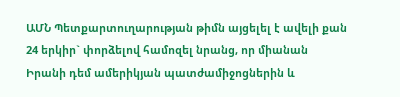ԱՄՆ Պետքարտուղարության թիմն այցելել է ավելի քան 24 երկիր` փորձելով համոզել նրանց, որ միանան Իրանի դեմ ամերիկյան պատժամիջոցներին և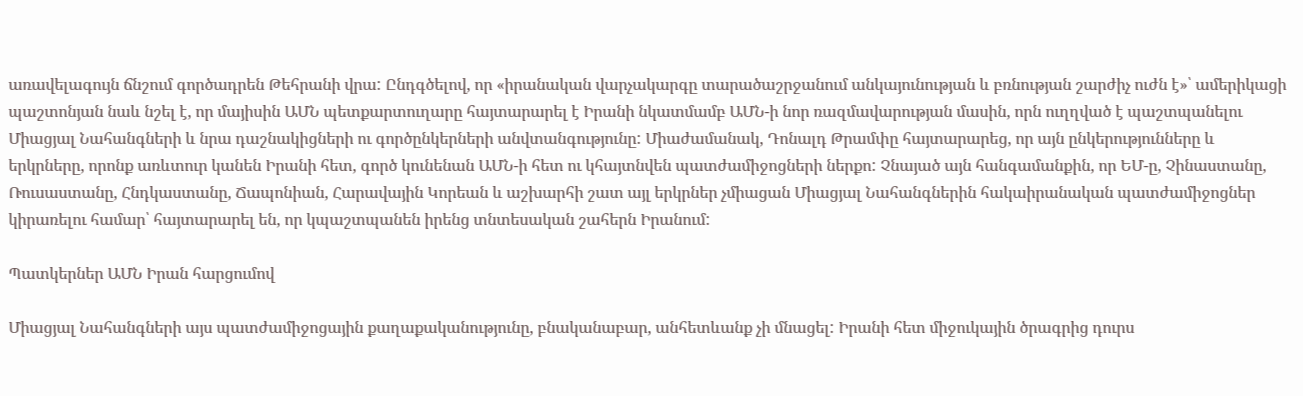առավելագույն ճնշում գործադրեն Թեհրանի վրա: Ընդգծելով, որ «իրանական վարչակարգը տարածաշրջանում անկայունության և բռնության շարժիչ ուժն է»՝ ամերիկացի պաշտոնյան նաև նշել է, որ մայիսին ԱՄՆ պետքարտուղարը հայտարարել է Իրանի նկատմամբ ԱՄՆ-ի նոր ռազմավարության մասին, որն ուղղված է պաշտպանելու Միացյալ Նահանգների և նրա դաշնակիցների ու գործընկերների անվտանգությունը: Միաժամանակ, Դոնալդ Թրամփը հայտարարեց, որ այն ընկերությունները և երկրները, որոնք առևտուր կանեն Իրանի հետ, գործ կունենան ԱՄՆ-ի հետ ու կհայտնվեն պատժամիջոցների ներքո: Չնայած այն հանգամանքին, որ ԵՄ-ը, Չինաստանը, Ռուսաստանը, Հնդկաստանը, Ճապոնիան, Հարավային Կորեան և աշխարհի շատ այլ երկրներ չմիացան Միացյալ Նահանգներին հակաիրանական պատժամիջոցներ կիրառելու համար՝ հայտարարել են, որ կպաշտպանեն իրենց տնտեսական շահերն Իրանում:

Պատկերներ ԱՄՆ Իրան հարցումով

Միացյալ Նահանգների այս պատժամիջոցային քաղաքականությունը, բնականաբար, անհետևանք չի մնացել: Իրանի հետ միջուկային ծրագրից դուրս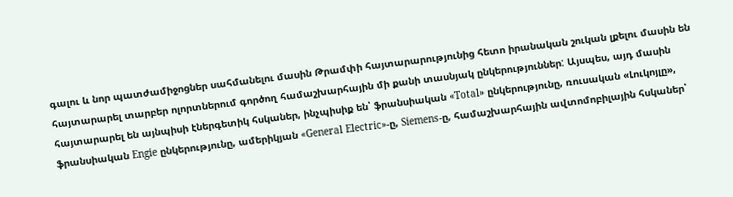գալու և նոր պատժամիջոցներ սահմանելու մասին Թրամփի հայտարարությունից հետո իրանական շուկան լքելու մասին են հայտարարել տարբեր ոլորտներում գործող համաշխարհային մի քանի տասնյակ ընկերություններ: Այսպես, այդ մասին հայտարարել են այնպիսի էներգետիկ հսկաներ, ինչպիսիք են՝ ֆրանսիական «Total» ընկերությունը, ռուսական «Լուկոյլը», ֆրանսիական Engie ընկերությունը, ամերիկյան «General Electric»-ը, Siemens-ը, համաշխարհային ավտոմոբիլային հսկաներ՝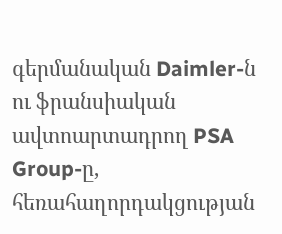գերմանական Daimler-ն ու ֆրանսիական ավտոարտադրող PSA Group-ը, հեռահաղորդակցության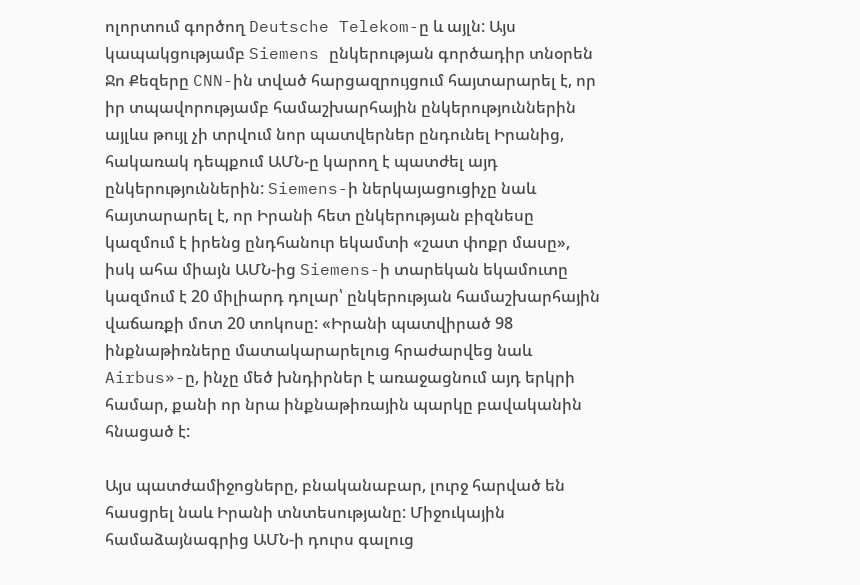ոլորտում գործող Deutsche Telekom-ը և այլն: Այս կապակցությամբ Siemens ընկերության գործադիր տնօրեն Ջո Քեզերը CNN-ին տված հարցազրույցում հայտարարել է, որ իր տպավորությամբ համաշխարհային ընկերություններին այլևս թույլ չի տրվում նոր պատվերներ ընդունել Իրանից, հակառակ դեպքում ԱՄՆ-ը կարող է պատժել այդ ընկերություններին: Siemens-ի ներկայացուցիչը նաև հայտարարել է, որ Իրանի հետ ընկերության բիզնեսը կազմում է իրենց ընդհանուր եկամտի «շատ փոքր մասը», իսկ ահա միայն ԱՄՆ-ից Siemens-ի տարեկան եկամուտը կազմում է 20 միլիարդ դոլար՝ ընկերության համաշխարհային վաճառքի մոտ 20 տոկոսը: «Իրանի պատվիրած 98 ինքնաթիռները մատակարարելուց հրաժարվեց նաև Airbus»-ը, ինչը մեծ խնդիրներ է առաջացնում այդ երկրի համար, քանի որ նրա ինքնաթիռային պարկը բավականին հնացած է:

Այս պատժամիջոցները, բնականաբար, լուրջ հարված են հասցրել նաև Իրանի տնտեսությանը: Միջուկային համաձայնագրից ԱՄՆ-ի դուրս գալուց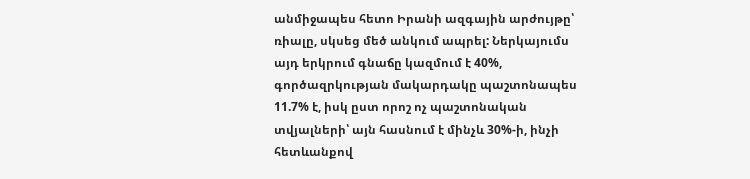անմիջապես հետո Իրանի ազգային արժույթը՝ ռիալը, սկսեց մեծ անկում ապրել: Ներկայումս այդ երկրում գնաճը կազմում է 40%, գործազրկության մակարդակը պաշտոնապես 11.7% է, իսկ ըստ որոշ ոչ պաշտոնական տվյալների՝ այն հասնում է մինչև 30%-ի, ինչի հետևանքով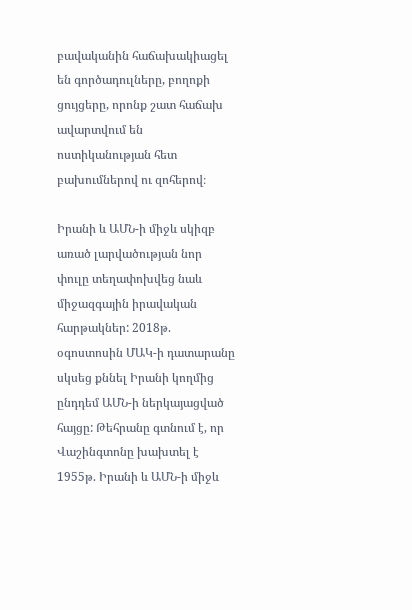բավականին հաճախակիացել են գործադուլները, բողոքի ցույցերը, որոնք շատ հաճախ ավարտվում են ոստիկանության հետ բախումներով ու զոհերով։

Իրանի և ԱՄՆ-ի միջև սկիզբ առած լարվածության նոր փուլը տեղափոխվեց նաև միջազգային իրավական հարթակներ: 2018թ. օգոստոսին ՄԱԿ-ի դատարանը սկսեց քննել Իրանի կողմից ընդդեմ ԱՄՆ-ի ներկայացված հայցը: Թեհրանը գտնում է, որ Վաշինգտոնը խախտել է 1955թ. Իրանի և ԱՄՆ-ի միջև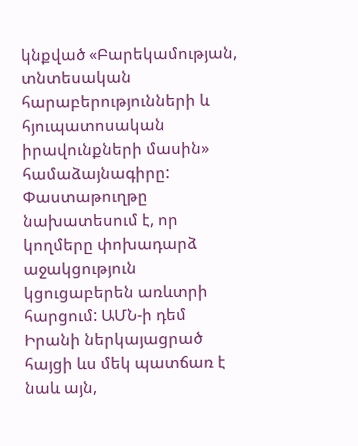կնքված «Բարեկամության, տնտեսական հարաբերությունների և հյուպատոսական իրավունքների մասին» համաձայնագիրը: Փաստաթուղթը նախատեսում է, որ կողմերը փոխադարձ աջակցություն կցուցաբերեն առևտրի հարցում: ԱՄՆ-ի դեմ Իրանի ներկայացրած հայցի ևս մեկ պատճառ է նաև այն,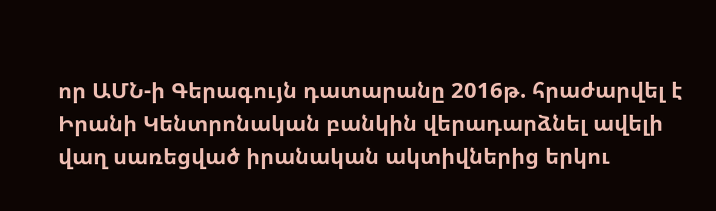որ ԱՄՆ-ի Գերագույն դատարանը 2016թ. հրաժարվել է Իրանի Կենտրոնական բանկին վերադարձնել ավելի վաղ սառեցված իրանական ակտիվներից երկու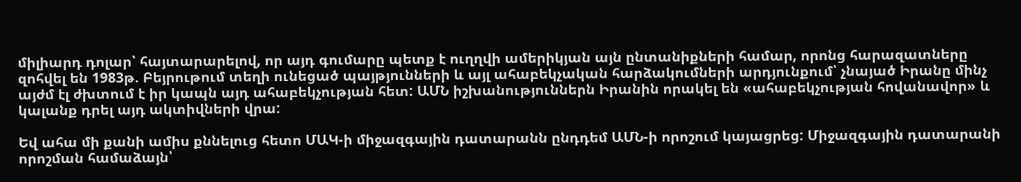միլիարդ դոլար՝ հայտարարելով, որ այդ գումարը պետք է ուղղվի ամերիկյան այն ընտանիքների համար, որոնց հարազատները զոհվել են 1983թ. Բեյրութում տեղի ունեցած պայթյունների և այլ ահաբեկչական հարձակումների արդյունքում՝ չնայած Իրանը մինչ այժմ էլ ժխտում է իր կապն այդ ահաբեկչության հետ: ԱՄՆ իշխանություններն Իրանին որակել են «ահաբեկչության հովանավոր» և կալանք դրել այդ ակտիվների վրա:

Եվ ահա մի քանի ամիս քննելուց հետո ՄԱԿ-ի միջազգային դատարանն ընդդեմ ԱՄՆ-ի որոշում կայացրեց: Միջազգային դատարանի որոշման համաձայն՝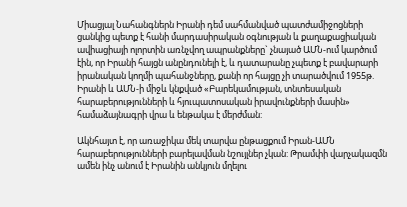Միացյալ Նահանգներն Իրանի դեմ սահմանված պատժամիջոցների ցանկից պետք է հանի մարդասիրական օգնության և քաղաքացիական ավիացիայի ոլորտին առնչվող ապրանքները` չնայած ԱՄՆ-ում կարծում էին, որ Իրանի հայցն անընդունելի է, և դատարանը չպետք է բավարարի իրանական կողմի պահանջները, քանի որ հայցը չի տարածվում 1955թ. Իրանի և ԱՄՆ-ի միջև կնքված «Բարեկամության, տնտեսական հարաբերությունների և հյուպատոսական իրավունքների մասին» համաձայնագրի վրա և ենթակա է մերժման:

Ակնհայտ է, որ առաջիկա մեկ տարվա ընթացքում Իրան-ԱՄՆ հարաբերությունների բարելավման նշույլներ չկան: Թրամփի վարչակազմն ամեն ինչ անում է Իրանին անկյուն մղելու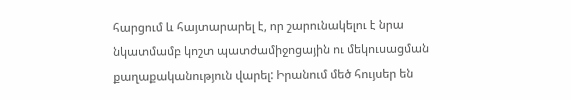հարցում և հայտարարել է, որ շարունակելու է նրա նկատմամբ կոշտ պատժամիջոցային ու մեկուսացման քաղաքականություն վարել: Իրանում մեծ հույսեր են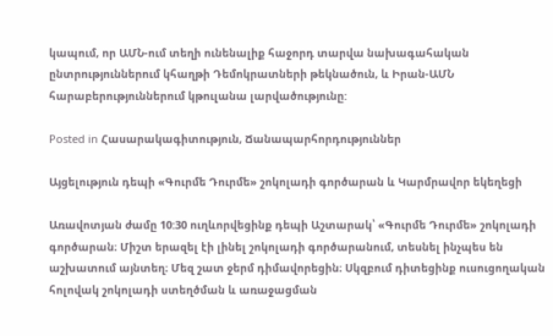կապում, որ ԱՄՆ-ում տեղի ունենալիք հաջորդ տարվա նախագահական ընտրություններում կհաղթի Դեմոկրատների թեկնածուն, և Իրան-ԱՄՆ հարաբերություններում կթուլանա լարվածությունը:

Posted in Հասարակագիտություն, Ճանապարհորդություններ

Այցելություն դեպի «Գուրմե Դուրմե» շոկոլադի գործարան և Կարմրավոր եկեղեցի

Առավոտյան ժամը 10:30 ուղևորվեցինք դեպի Աշտարակ՝ «Գուրմե Դուրմե» շոկոլադի գործարան։ Միշտ երազել էի լինել շոկոլադի գործարանում, տեսնել ինչպես են աշխատում այնտեղ։ Մեզ շատ ջերմ դիմավորեցին։ Սկզբում դիտեցինք ուսուցողական հոլովակ շոկոլադի ստեղծման և առաջացման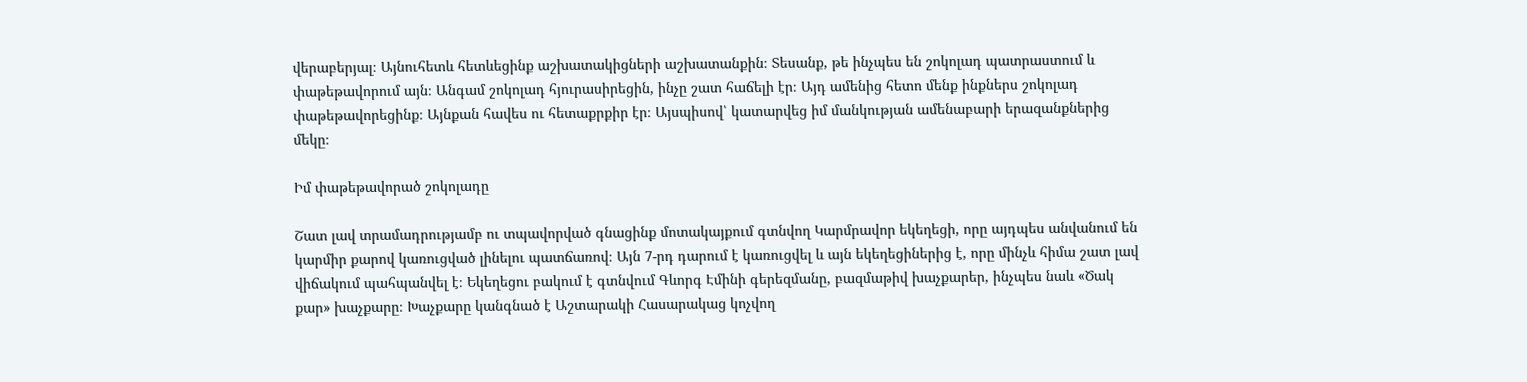վերաբերյալ։ Այնուհետև հետևեցինք աշխատակիցների աշխատանքին։ Տեսանք, թե ինչպես են շոկոլադ պատրաստում և փաթեթավորում այն։ Անգամ շոկոլադ հյուրասիրեցին, ինչը շատ հաճելի էր։ Այդ ամենից հետո մենք ինքներս շոկոլադ փաթեթավորեցինք։ Այնքան հավես ու հետաքրքիր էր։ Այսպիսով՝ կատարվեց իմ մանկության ամենաբարի երազանքներից մեկը։

Իմ փաթեթավորած շոկոլադը

Շատ լավ տրամադրությամբ ու տպավորված գնացինք մոտակայքում գտնվող Կարմրավոր եկեղեցի, որը այդպես անվանում են կարմիր քարով կառուցված լինելու պատճառով։ Այն 7-րդ դարում է կառուցվել և այն եկեղեցիներից է, որը մինչև հիմա շատ լավ վիճակում պահպանվել է։ Եկեղեցու բակում է գտնվում Գևորգ Էմինի գերեզմանը, բազմաթիվ խաչքարեր, ինչպես նաև «Ծակ քար» խաչքարը։ Խաչքարը կանգնած է Աշտարակի Հասարակաց կոչվող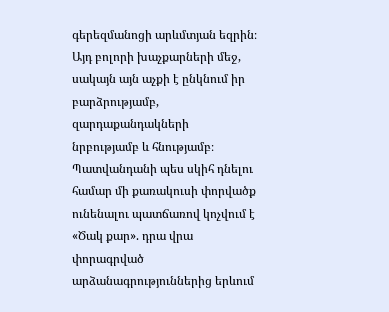գերեզմանոցի արևմտյան եզրին։ Այդ բոլորի խաչքարների մեջ, սակայն այն աչքի է ընկնում իր բարձրությամբ, զարդաքանդակների նրբությամբ և հնությամբ։ Պատվանդանի պես սկիհ դնելու համար մի քառակուսի փորվածք ունենալու պատճառով կոչվում է «Ծակ քար». դրա վրա փորագրված արձանագրություններից երևում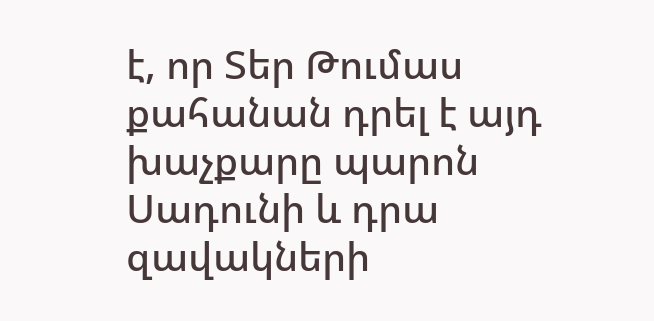է, որ Տեր Թումաս քահանան դրել է այդ խաչքարը պարոն Սադունի և դրա զավակների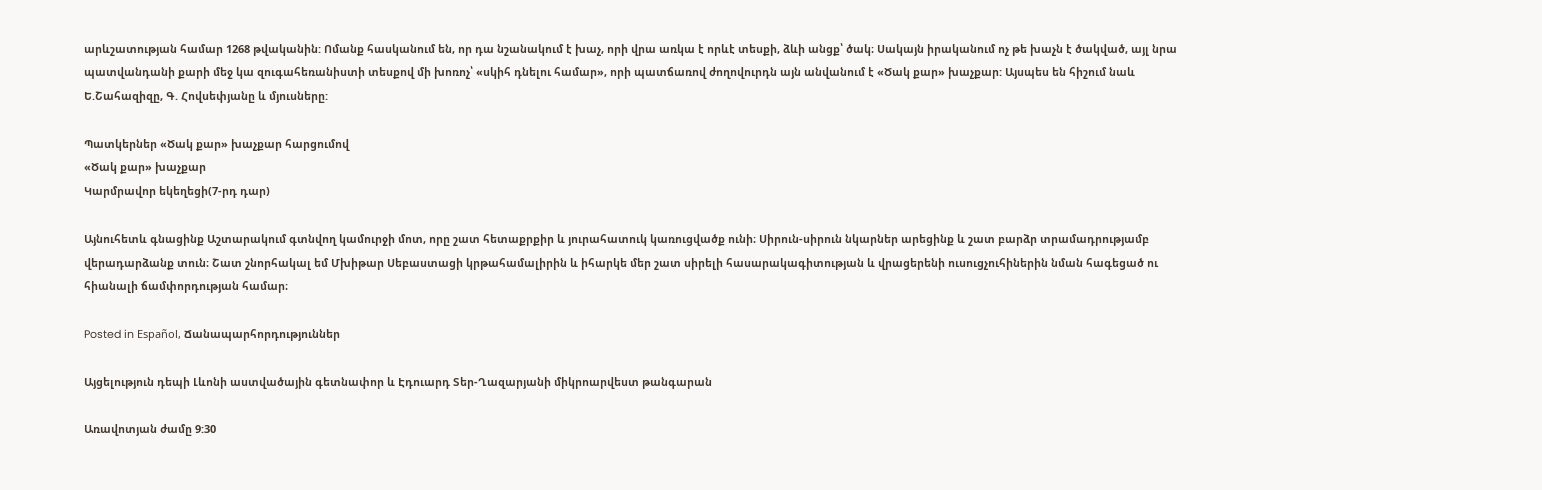արևշատության համար 1268 թվականին: Ոմանք հասկանում են, որ դա նշանակում է խաչ, որի վրա առկա է որևէ տեսքի, ձևի անցք՝ ծակ։ Սակայն իրականում ոչ թե խաչն է ծակված, այլ նրա պատվանդանի քարի մեջ կա զուգահեռանիստի տեսքով մի խոռոչ՝ «սկիհ դնելու համար», որի պատճառով ժողովուրդն այն անվանում է «Ծակ քար» խաչքար: Այսպես են հիշում նաև Ե.Շահազիզը, Գ. Հովսեփյանը և մյուսները:

Պատկերներ «Ծակ քար» խաչքար հարցումով
«Ծակ քար» խաչքար
Կարմրավոր եկեղեցի(7-րդ դար)

Այնուհետև գնացինք Աշտարակում գտնվող կամուրջի մոտ, որը շատ հետաքրքիր և յուրահատուկ կառուցվածք ունի։ Սիրուն-սիրուն նկարներ արեցինք և շատ բարձր տրամադրությամբ վերադարձանք տուն։ Շատ շնորհակալ եմ Մխիթար Սեբաստացի կրթահամալիրին և իհարկե մեր շատ սիրելի հասարակագիտության և վրացերենի ուսուցչուհիներին նման հագեցած ու հիանալի ճամփորդության համար։

Posted in Español, Ճանապարհորդություններ

Այցելություն դեպի Լևոնի աստվածային գետնափոր և Էդուարդ Տեր-Ղազարյանի միկրոարվեստ թանգարան

Առավոտյան ժամը 9:30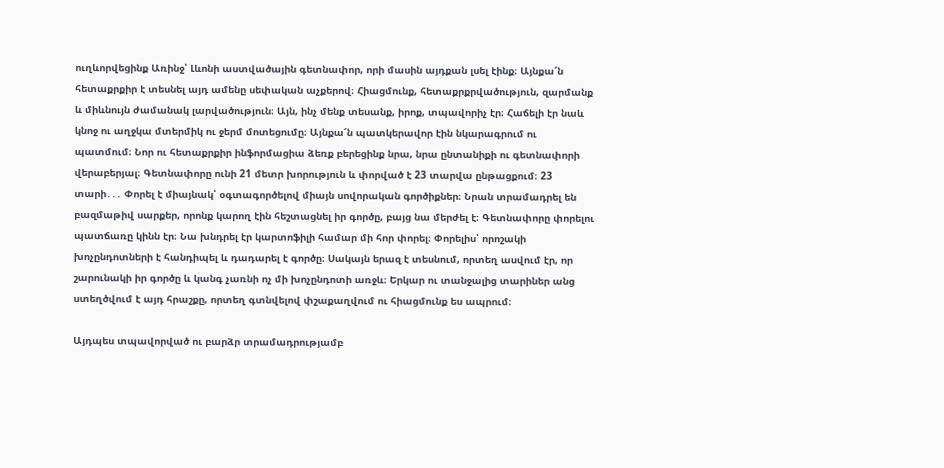ուղևորվեցինք Առինջ՝ Լևոնի աստվածային գետնափոր, որի մասին այդքան լսել էինք։ Այնքա՜ն հետաքրքիր է տեսնել այդ ամենը սեփական աչքերով։ Հիացմունք, հետաքրքրվածություն, զարմանք և միևնույն ժամանակ լարվածություն։ Այն, ինչ մենք տեսանք, իրոք, տպավորիչ էր։ Հաճելի էր նաև կնոջ ու աղջկա մտերմիկ ու ջերմ մոտեցումը։ Այնքա՜ն պատկերավոր էին նկարագրում ու պատմում։ Նոր ու հետաքրքիր ինֆորմացիա ձեռք բերեցինք նրա, նրա ընտանիքի ու գետնափորի վերաբերյալ։ Գետնափորը ունի 21 մետր խորություն և փորված է 23 տարվա ընթացքում։ 23 տարի․․․ Փորել է միայնակ՝ օգտագործելով միայն սովորական գործիքներ։ Նրան տրամադրել են բազմաթիվ սարքեր, որոնք կարող էին հեշտացնել իր գործը, բայց նա մերժել է։ Գետնափորը փորելու պատճառը կինն էր։ Նա խնդրել էր կարտոֆիլի համար մի հոր փորել։ Փորելիս՝ որոշակի խոչընդոտների է հանդիպել և դադարել է գործը։ Սակայն երազ է տեսնում, որտեղ ասվում էր, որ շարունակի իր գործը և կանգ չառնի ոչ մի խոչընդոտի առջև։ Երկար ու տանջալից տարիներ անց ստեղծվում է այդ հրաշքը, որտեղ գտնվելով փշաքաղվում ու հիացմունք ես ապրում։

Այդպես տպավորված ու բարձր տրամադրությամբ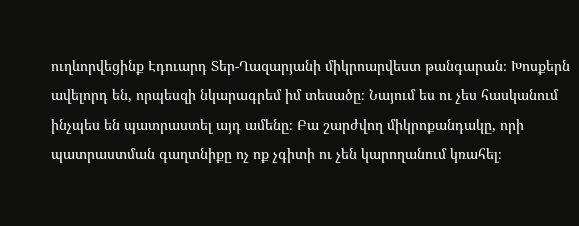ուղևորվեցինք Էդուարդ Տեր-Ղազարյանի միկրոարվեստ թանգարան։ Խոսքերն ավելորդ են, որպեսզի նկարագրեմ իմ տեսածը։ Նայում ես ու չես հասկանում ինչպես են պատրաստել այդ ամենը։ Բա շարժվող միկրոքանդակը, որի պատրաստման գաղտնիքը ոչ ոք չգիտի ու չեն կարողանում կռահել։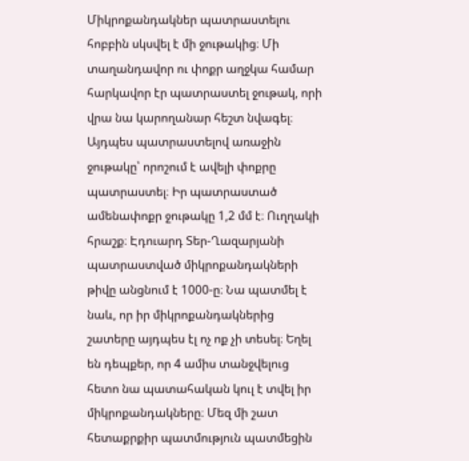Միկրոքանդակներ պատրաստելու հոբբին սկսվել է մի ջութակից։ Մի տաղանդավոր ու փոքր աղջկա համար հարկավոր էր պատրաստել ջութակ, որի վրա նա կարողանար հեշտ նվագել։ Այդպես պատրաստելով առաջին ջութակը՝ որոշում է ավելի փոքրը պատրաստել։ Իր պատրաստած ամենափոքր ջութակը 1,2 մմ է։ Ուղղակի հրաշք։ Էդուարդ Տեր-Ղազարյանի պատրաստված միկրոքանդակների թիվը անցնում է 1000-ը։ Նա պատմել է նաև, որ իր միկրոքանդակներից շատերը այդպես էլ ոչ ոք չի տեսել։ Եղել են դեպքեր, որ 4 ամիս տանջվելուց հետո նա պատահական կուլ է տվել իր միկրոքանդակները։ Մեզ մի շատ հետաքրքիր պատմություն պատմեցին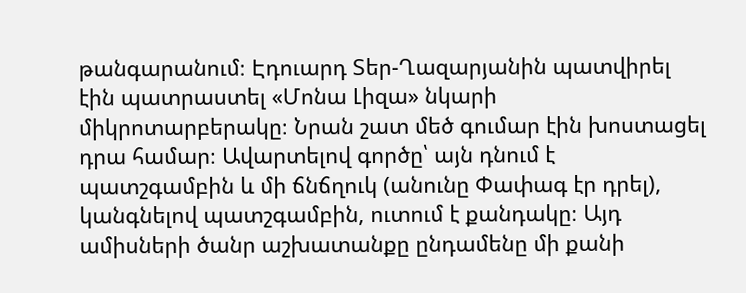թանգարանում։ Էդուարդ Տեր-Ղազարյանին պատվիրել էին պատրաստել «Մոնա Լիզա» նկարի միկրոտարբերակը։ Նրան շատ մեծ գումար էին խոստացել դրա համար։ Ավարտելով գործը՝ այն դնում է պատշգամբին և մի ճնճղուկ (անունը Փափագ էր դրել), կանգնելով պատշգամբին, ուտում է քանդակը։ Այդ ամիսների ծանր աշխատանքը ընդամենը մի քանի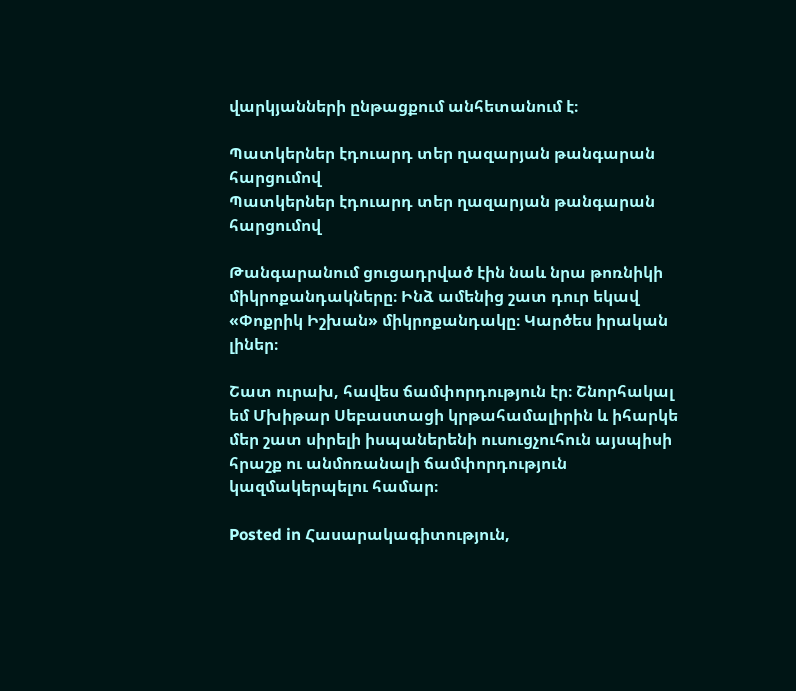վարկյանների ընթացքում անհետանում է։

Պատկերներ էդուարդ տեր ղազարյան թանգարան հարցումով
Պատկերներ էդուարդ տեր ղազարյան թանգարան հարցումով

Թանգարանում ցուցադրված էին նաև նրա թոռնիկի միկրոքանդակները։ Ինձ ամենից շատ դուր եկավ «Փոքրիկ Իշխան» միկրոքանդակը։ Կարծես իրական լիներ։

Շատ ուրախ, հավես ճամփորդություն էր։ Շնորհակալ եմ Մխիթար Սեբաստացի կրթահամալիրին և իհարկե մեր շատ սիրելի իսպաներենի ուսուցչուհուն այսպիսի հրաշք ու անմոռանալի ճամփորդություն կազմակերպելու համար։

Posted in Հասարակագիտություն,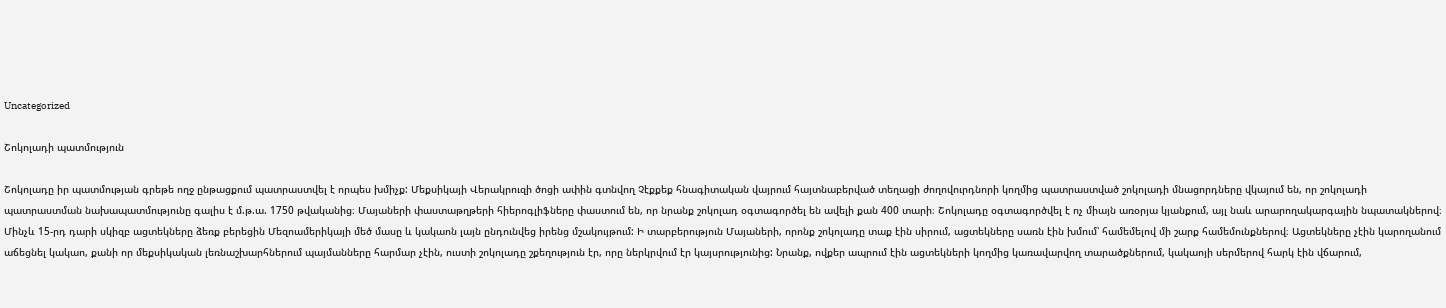Uncategorized

Շոկոլադի պատմություն

Շոկոլադը իր պատմության գրեթե ողջ ընթացքում պատրաստվել է որպես խմիչք: Մեքսիկայի Վերակրուզի ծոցի ափին գտնվող Չէքքեք հնագիտական վայրում հայտնաբերված տեղացի ժողովուրդնորի կողմից պատրաստված շոկոլադի մնացորդները վկայում են, որ շոկոլադի պատրաստման նախապատմությունը գալիս է մ.թ.ա. 1750 թվականից։ Մայաների փաստաթղթերի հիերոգլիֆները փաստում են, որ նրանք շոկոլադ օգտագործել են ավելի քան 400 տարի։ Շոկոլադը օգտագործվել է ոչ միայն առօրյա կյանքում, այլ նաև արարողակարգային նպատակներով։ Մինչև 15-րդ դարի սկիզբ ացտեկները ձեռք բերեցին Մեզոամերիկայի մեծ մասը և կակաոն լայն ընդունվեց իրենց մշակույթում: Ի տարբերություն Մայաների, որոնք շոկոլադը տաք էին սիրում, ացտեկները սառն էին խմում՝ համեմելով մի շարք համեմունքներով։ Ացտեկները չէին կարողանում աճեցնել կակաո, քանի որ մեքսիկական լեռնաշխարհներում պայմանները հարմար չէին, ուստի շոկոլադը շքեղություն էր, որը ներկրվում էր կայսրությունից: Նրանք, ովքեր ապրում էին ացտեկների կողմից կառավարվող տարածքներում, կակաոյի սերմերով հարկ էին վճարում,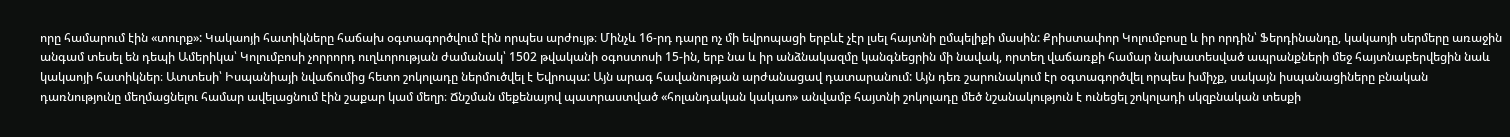որը համարում էին «տուրք»: Կակաոյի հատիկները հաճախ օգտագործվում էին որպես արժույթ։ Մինչև 16-րդ դարը ոչ մի եվրոպացի երբևէ չէր լսել հայտնի ըմպելիքի մասին: Քրիստափոր Կոլումբոսը և իր որդին՝ Ֆերդինանդը, կակաոյի սերմերը առաջին անգամ տեսել են դեպի Ամերիկա՝ Կոլումբոսի չորրորդ ուղևորության ժամանակ՝ 1502 թվականի օգոստոսի 15-ին, երբ նա և իր անձնակազմը կանգնեցրին մի նավակ, որտեղ վաճառքի համար նախատեսված ապրանքների մեջ հայտնաբերվեցին նաև կակաոյի հատիկներ։ Ատտեսի՝ Իսպանիայի նվաճումից հետո շոկոլադը ներմուծվել է Եվրոպա: Այն արագ հավանության արժանացավ դատարանում: Այն դեռ շարունակում էր օգտագործվել որպես խմիչք, սակայն իսպանացիները բնական դառնությունը մեղմացնելու համար ավելացնում էին շաքար կամ մեղր։ Ճնշման մեքենայով պատրաստված «հոլանդական կակաո» անվամբ հայտնի շոկոլադը մեծ նշանակություն է ունեցել շոկոլադի սկզբնական տեսքի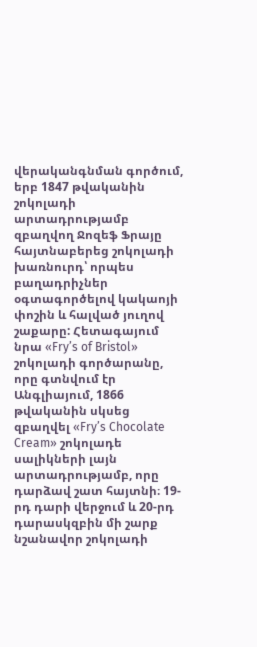վերականգնման գործում, երբ 1847 թվականին շոկոլադի արտադրությամբ զբաղվող Ջոզեֆ Ֆրայը հայտնաբերեց շոկոլադի խառնուրդ՝ որպես բաղադրիչներ օգտագործելով կակաոյի փոշին և հալված յուղով շաքարը: Հետագայում նրա «Fry’s of Bristol» շոկոլադի գործարանը, որը գտնվում էր Անգլիայում, 1866 թվականին սկսեց զբաղվել «Fry’s Chocolate Cream» շոկոլադե սալիկների լայն արտադրությամբ, որը դարձավ շատ հայտնի։ 19-րդ դարի վերջում և 20-րդ դարասկզբին մի շարք նշանավոր շոկոլադի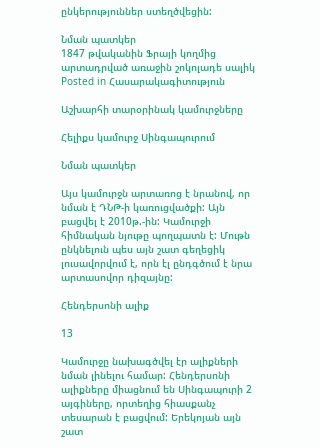ընկերություններ ստեղծվեցին:

Նման պատկեր
1847 թվականին Ֆրայի կողմից արտադրված առաջին շոկոլադե սալիկ
Posted in Հասարակագիտություն

Աշխարհի տարօրինակ կամուրջները

Հելիքս կամուրջ Սինգապուրում

Նման պատկեր

Այս կամուրջն արտառոց է նրանով, որ նման է ԴՆԹ-ի կառուցվածքի: Այն բացվել է 2010թ.-ին: Կամուրջի հիմնական նյութը պողպատն է: Մութն ընկնելուն պես այն շատ գեղեցիկ լուսավորվում է, որն էլ ընդգծում է նրա արտասովոր դիզայնը:

Հենդերսոնի ալիք

13

Կամուրջը նախագծվել էր ալիքների նման լինելու համար: Հենդերսոնի ալիքները միացնում են Սինգապուրի 2 այգիները, որտեղից հիասքանչ տեսարան է բացվում: Երեկոյան այն շատ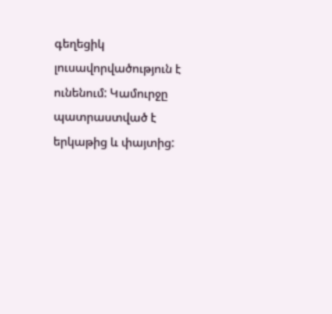գեղեցիկ լուսավորվածություն է ունենում: Կամուրջը պատրաստված է երկաթից և փայտից: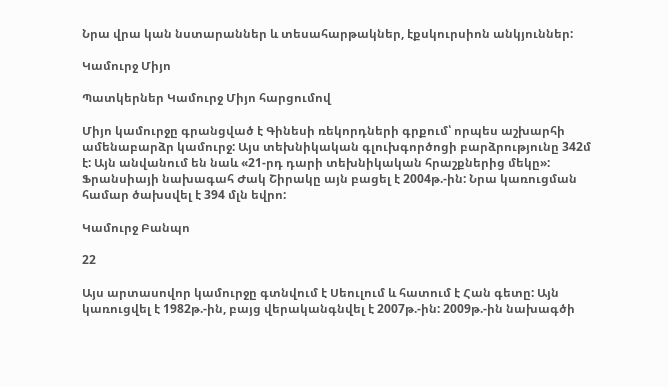Նրա վրա կան նստարաններ և տեսահարթակներ, էքսկուրսիոն անկյուններ:

Կամուրջ Միյո

Պատկերներ Կամուրջ Միյո հարցումով

Միյո կամուրջը գրանցված է Գինեսի ռեկորդների գրքում՝ որպես աշխարհի ամենաբարձր կամուրջ: Այս տեխնիկական գլուխգործոցի բարձրությունը 342մ է: Այն անվանում են նաև «21-րդ դարի տեխնիկական հրաշքներից մեկը»: Ֆրանսիայի նախագահ Ժակ Շիրակը այն բացել է 2004թ.-ին: Նրա կառուցման համար ծախսվել է 394 մլն եվրո:

Կամուրջ Բանպո

22

Այս արտասովոր կամուրջը գտնվում է Սեուլում և հատում է Հան գետը: Այն կառուցվել է 1982թ.-ին, բայց վերականգնվել է 2007թ.-ին: 2009թ.-ին նախագծի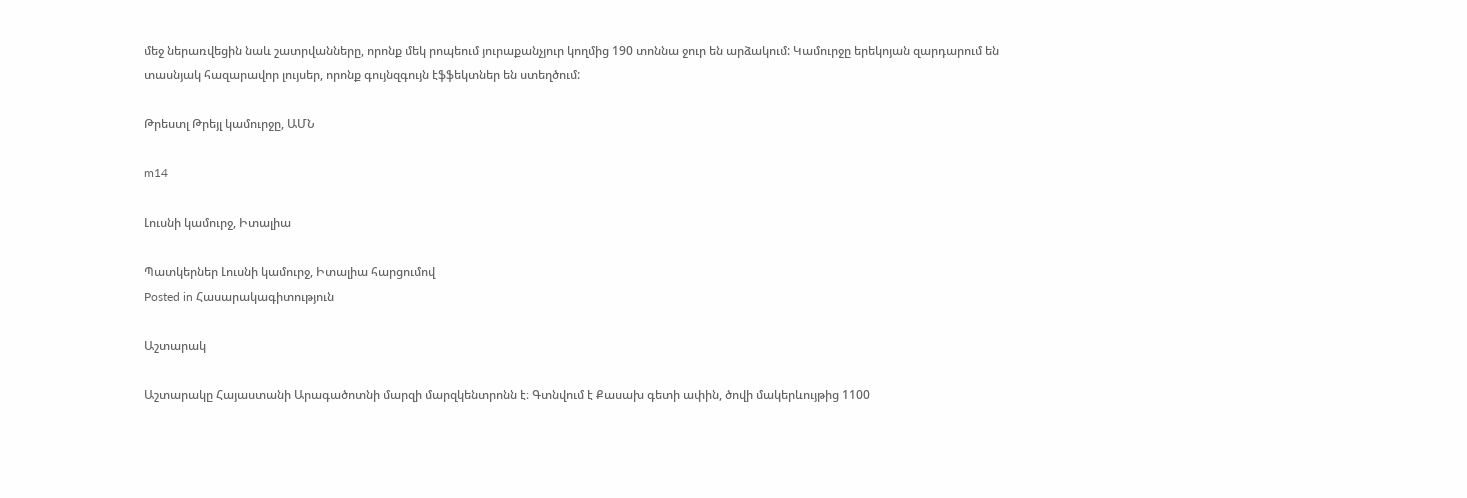մեջ ներառվեցին նաև շատրվանները, որոնք մեկ րոպեում յուրաքանչյուր կողմից 190 տոննա ջուր են արձակում: Կամուրջը երեկոյան զարդարում են տասնյակ հազարավոր լույսեր, որոնք գույնզգույն էֆֆեկտներ են ստեղծում:

Թրեստլ Թրեյլ կամուրջը, ԱՄՆ

m14

Լուսնի կամուրջ, Իտալիա

Պատկերներ Լուսնի կամուրջ, Իտալիա հարցումով
Posted in Հասարակագիտություն

Աշտարակ

Աշտարակը Հայաստանի Արագածոտնի մարզի մարզկենտրոնն է։ Գտնվում է Քասախ գետի ափին, ծովի մակերևույթից 1100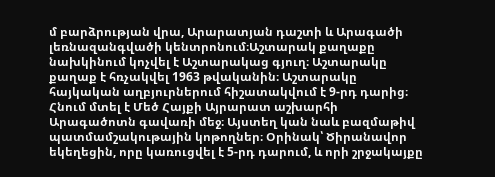մ բարձրության վրա, Արարատյան դաշտի և Արագածի լեռնազանգվածի կենտրոնում։Աշտարակ քաղաքը նախկինում կոչվել է Աշտարակաց գյուղ։ Աշտարակը քաղաք է հռչակվել 1963 թվականին։ Աշտարակը հայկական աղբյուրներում հիշատակվում է 9-րդ դարից։ Հնում մտել է Մեծ Հայքի Այրարատ աշխարհի Արագածոտն գավառի մեջ։ Այստեղ կան նաև բազմաթիվ պատմամշակութային կոթողներ։ Օրինակ՝ Ծիրանավոր եկեղեցին, որը կառուցվել է 5-րդ դարում, և որի շրջակայքը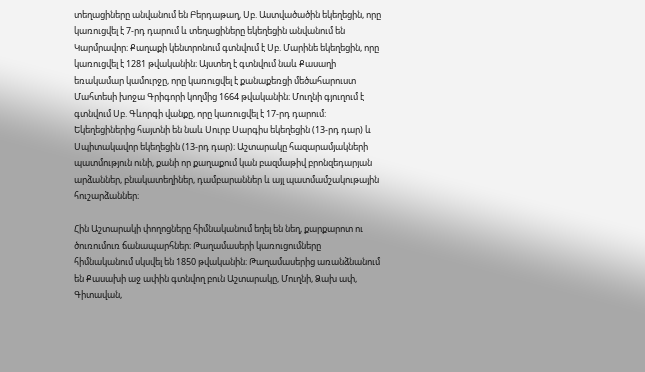տեղացիները անվանում են Բերդաթաղ, Սբ. Աստվածածին եկեղեցին, որը կառուցվել է 7-րդ դարում և տեղացիները եկեղեցին անվանում են Կարմրավոր։ Քաղաքի կենտրոնում գտնվում է Սբ. Մարինե եկեղեցին, որը կառուցվել է 1281 թվականին։ Այստեղ է գտնվում նաև Քասաղի եռակամար կամուրջը, որը կառուցվել է քանաքեռցի մեծահարուստ Մահտեսի խոջա Գրիգորի կողմից 1664 թվականին։ Մուղնի գյուղում է գտնվում Սբ. Գևորգի վանքը, որը կառուցվել է 17-րդ դարում: Եկեղեցիներից հայտնի են նաև Սուրբ Սարգիս եկեղեցին (13-րդ դար) և Սպիտակավոր եկեղեցին (13-րդ դար)։ Աշտարակը հազարամյակների պատմություն ունի, քանի որ քաղաքում կան բազմաթիվ բրոնզեդարյան արձաններ, բնակատեղիներ, դամբարաններ և այլ պատմամշակութային հուշարձաններ։

Հին Աշտարակի փողոցները հիմնականում եղել են նեղ, քարքարոտ ու ծուռումուռ ճանապարհներ։ Թաղամասերի կառուցումները հիմնականում սկսվել են 1850 թվականին։ Թաղամասերից առանձնանում են Քասախի աջ ափին գտնվող բուն Աշտարակը, Մուղնի, Ձախ ափ, Գիտավան,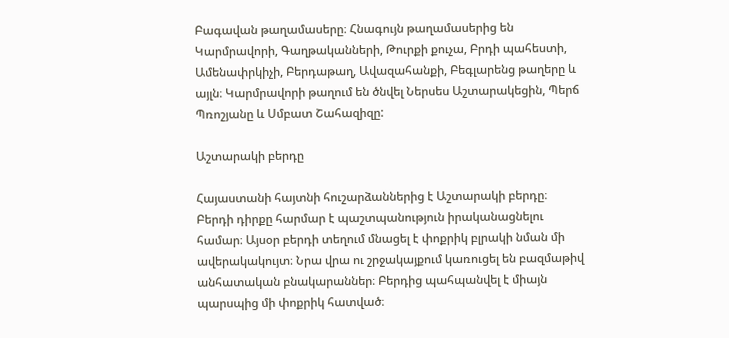Բագավան թաղամասերը։ Հնագույն թաղամասերից են Կարմրավորի, Գաղթականների, Թուրքի քուչա, Բրդի պահեստի, Ամենափրկիչի, Բերդաթաղ, Ավազահանքի, Բեգլարենց թաղերը և այլն։ Կարմրավորի թաղում են ծնվել Ներսես Աշտարակեցին, Պերճ Պռոշյանը և Սմբատ Շահազիզը:

Աշտարակի բերդը

Հայաստանի հայտնի հուշարձաններից է Աշտարակի բերդը։ Բերդի դիրքը հարմար է պաշտպանություն իրականացնելու համար։ Այսօր բերդի տեղում մնացել է փոքրիկ բլրակի նման մի ավերակակույտ։ Նրա վրա ու շրջակայքում կառուցել են բազմաթիվ անհատական բնակարաններ։ Բերդից պահպանվել է միայն պարսպից մի փոքրիկ հատված։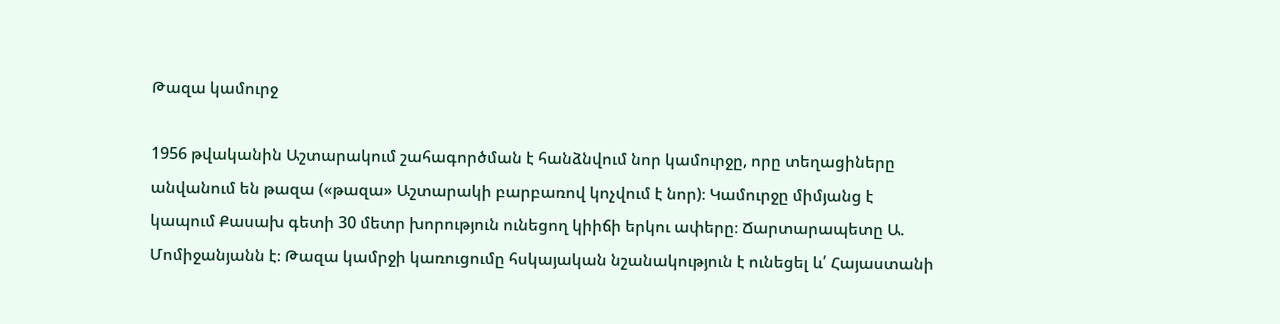Թազա կամուրջ

1956 թվականին Աշտարակում շահագործման է հանձնվում նոր կամուրջը, որը տեղացիները անվանում են թազա («թազա» Աշտարակի բարբառով կոչվում է նոր)։ Կամուրջը միմյանց է կապում Քասախ գետի 30 մետր խորություն ունեցող կիիճի երկու ափերը։ Ճարտարապետը Ա. Մոմիջանյանն է։ Թազա կամրջի կառուցումը հսկայական նշանակություն է ունեցել և՛ Հայաստանի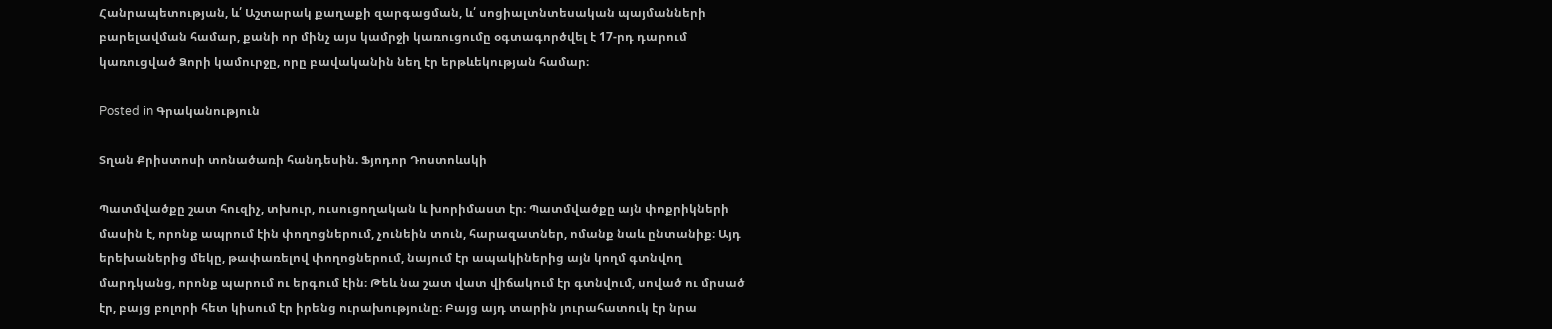Հանրապետության, և՛ Աշտարակ քաղաքի զարգացման, և՛ սոցիալտնտեսական պայմանների բարելավման համար, քանի որ մինչ այս կամրջի կառուցումը օգտագործվել է 17-րդ դարում կառուցված Ձորի կամուրջը, որը բավականին նեղ էր երթևեկության համար։

Posted in Գրականություն

Տղան Քրիստոսի տոնածառի հանդեսին. Ֆյոդոր Դոստոևսկի

Պատմվածքը շատ հուզիչ, տխուր, ուսուցողական և խորիմաստ էր։ Պատմվածքը այն փոքրիկների մասին է, որոնք ապրում էին փողոցներում, չունեին տուն, հարազատներ, ոմանք նաև ընտանիք։ Այդ երեխաներից մեկը, թափառելով փողոցներում, նայում էր ապակիներից այն կողմ գտնվող մարդկանց, որոնք պարում ու երգում էին։ Թեև նա շատ վատ վիճակում էր գտնվում, սոված ու մրսած էր, բայց բոլորի հետ կիսում էր իրենց ուրախությունը։ Բայց այդ տարին յուրահատուկ էր նրա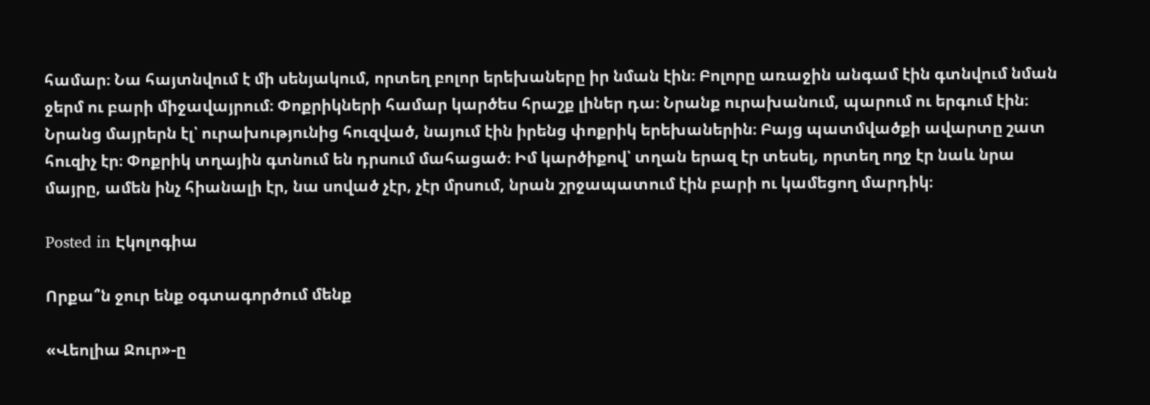համար։ Նա հայտնվում է մի սենյակում, որտեղ բոլոր երեխաները իր նման էին։ Բոլորը առաջին անգամ էին գտնվում նման ջերմ ու բարի միջավայրում։ Փոքրիկների համար կարծես հրաշք լիներ դա։ Նրանք ուրախանում, պարում ու երգում էին։ Նրանց մայրերն էլ՝ ուրախությունից հուզված, նայում էին իրենց փոքրիկ երեխաներին։ Բայց պատմվածքի ավարտը շատ հուզիչ էր։ Փոքրիկ տղային գտնում են դրսում մահացած։ Իմ կարծիքով՝ տղան երազ էր տեսել, որտեղ ողջ էր նաև նրա մայրը, ամեն ինչ հիանալի էր, նա սոված չէր, չէր մրսում, նրան շրջապատում էին բարի ու կամեցող մարդիկ։

Posted in Էկոլոգիա

Որքա՞ն ջուր ենք օգտագործում մենք

«Վեոլիա Ջուր»-ը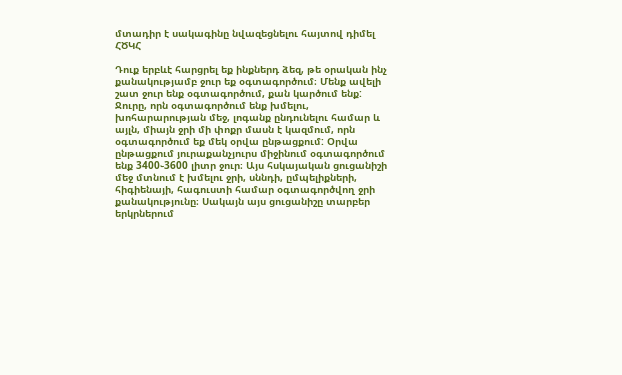մտադիր է սակագինը նվազեցնելու հայտով դիմել ՀԾԿՀ

Դուք երբևէ հարցրել եք ինքներդ ձեզ, թե օրական ինչ քանակությամբ ջուր եք օգտագործում։ Մենք ավելի շատ ջուր ենք օգտագործում, քան կարծում ենք: Ջուրը, որն օգտագործում ենք խմելու, խոհարարության մեջ, լոգանք ընդունելու համար և այլն, միայն ջրի մի փոքր մասն է կազմում, որն օգտագործում եք մեկ օրվա ընթացքում: Օրվա ընթացքում յուրաքանչյուրս միջինում օգտագործում ենք 3400֊3600 լիտր ջուր։ Այս հսկայական ցուցանիշի մեջ մտնում է խմելու ջրի, սննդի, ըմպելիքների, հիգիենայի, հագուստի համար օգտագործվող ջրի քանակությունը։ Սակայն այս ցուցանիշը տարբեր երկրներում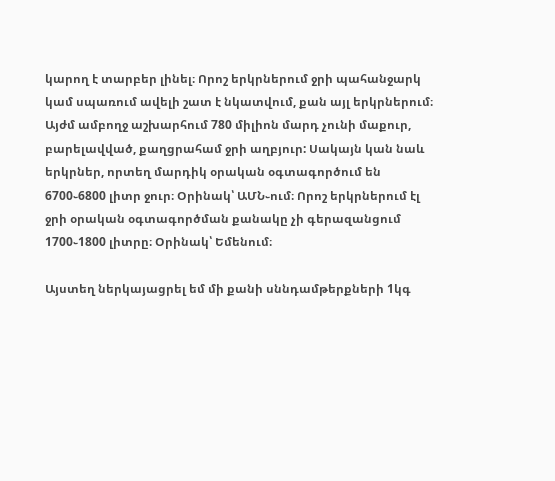կարող է տարբեր լինել։ Որոշ երկրներում ջրի պահանջարկ կամ սպառում ավելի շատ է նկատվում, քան այլ երկրներում։ Այժմ ամբողջ աշխարհում 780 միլիոն մարդ չունի մաքուր, բարելավված, քաղցրահամ ջրի աղբյուր: Սակայն կան նաև երկրներ, որտեղ մարդիկ օրական օգտագործում են 6700֊6800 լիտր ջուր։ Օրինակ՝ ԱՄՆ֊ում։ Որոշ երկրներում էլ ջրի օրական օգտագործման քանակը չի գերազանցում 1700֊1800 լիտրը։ Օրինակ՝ Եմենում։

Այստեղ ներկայացրել եմ մի քանի սննդամթերքների 1կգ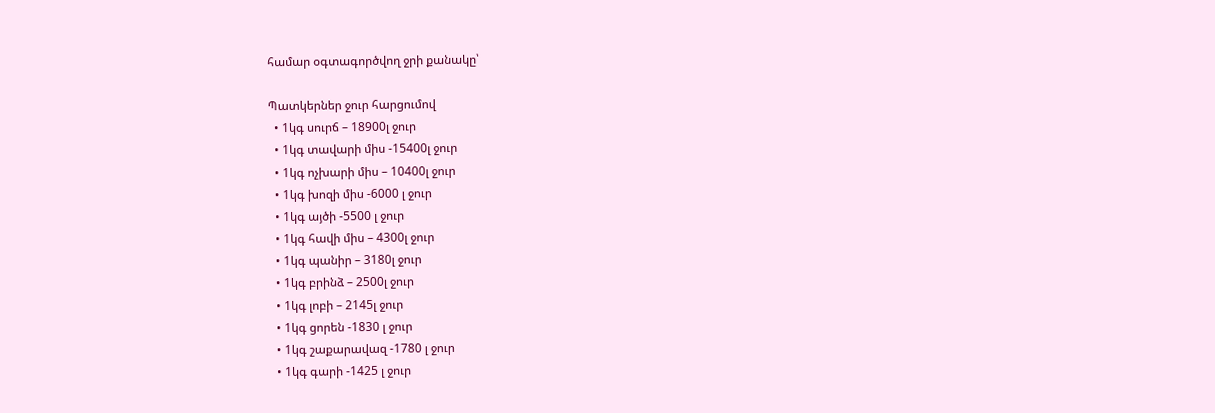համար օգտագործվող ջրի քանակը՝

Պատկերներ ջուր հարցումով
  • 1կգ սուրճ – 18900լ ջուր
  • 1կգ տավարի միս -15400լ ջուր
  • 1կգ ոչխարի միս – 10400լ ջուր
  • 1կգ խոզի միս -6000 լ ջուր
  • 1կգ այծի -5500 լ ջուր
  • 1կգ հավի միս – 4300լ ջուր
  • 1կգ պանիր – 3180լ ջուր
  • 1կգ բրինձ – 2500լ ջուր
  • 1կգ լոբի – 2145լ ջուր
  • 1կգ ցորեն -1830 լ ջուր
  • 1կգ շաքարավազ -1780 լ ջուր
  • 1կգ գարի -1425 լ ջուր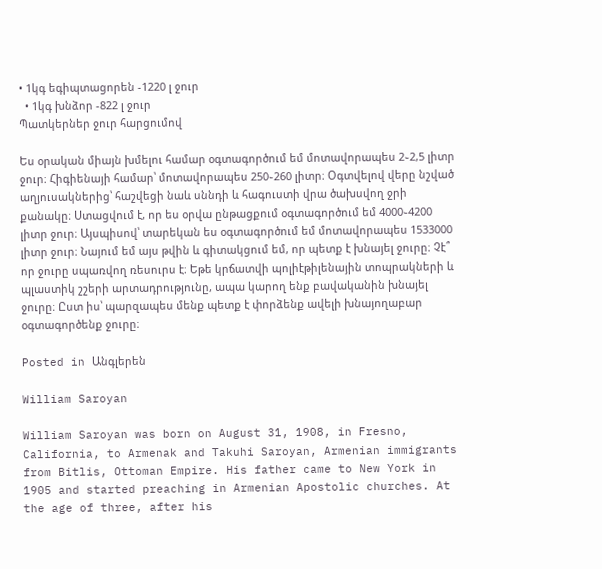• 1կգ եգիպտացորեն -1220 լ ջուր
  • 1կգ խնձոր -822 լ ջուր
Պատկերներ ջուր հարցումով

Ես օրական միայն խմելու համար օգտագործում եմ մոտավորապես 2֊2,5 լիտր ջուր։ Հիգիենայի համար՝ մոտավորապես 250֊260 լիտր։ Օգտվելով վերը նշված աղյուսակներից՝ հաշվեցի նաև սննդի և հագուստի վրա ծախսվող ջրի քանակը։ Ստացվում է, որ ես օրվա ընթացքում օգտագործում եմ 4000֊4200 լիտր ջուր։ Այսպիսով՝ տարեկան ես օգտագործում եմ մոտավորապես 1533000 լիտր ջուր։ Նայում եմ այս թվին և գիտակցում եմ, որ պետք է խնայել ջուրը։ Չէ՞ որ ջուրը սպառվող ռեսուրս է։ Եթե կրճատվի պոլիէթիլենային տոպրակների և պլաստիկ շշերի արտադրությունը, ապա կարող ենք բավականին խնայել ջուրը։ Ըստ իս՝ պարզապես մենք պետք է փորձենք ավելի խնայողաբար օգտագործենք ջուրը։

Posted in Անգլերեն

William Saroyan

William Saroyan was born on August 31, 1908, in Fresno, California, to Armenak and Takuhi Saroyan, Armenian immigrants from Bitlis, Ottoman Empire. His father came to New York in 1905 and started preaching in Armenian Apostolic churches. At the age of three, after his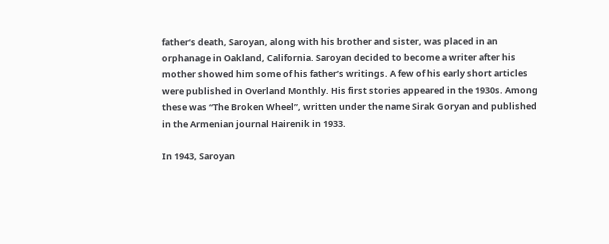father’s death, Saroyan, along with his brother and sister, was placed in an orphanage in Oakland, California. Saroyan decided to become a writer after his mother showed him some of his father’s writings. A few of his early short articles were published in Overland Monthly. His first stories appeared in the 1930s. Among these was “The Broken Wheel”, written under the name Sirak Goryan and published in the Armenian journal Hairenik in 1933.

In 1943, Saroyan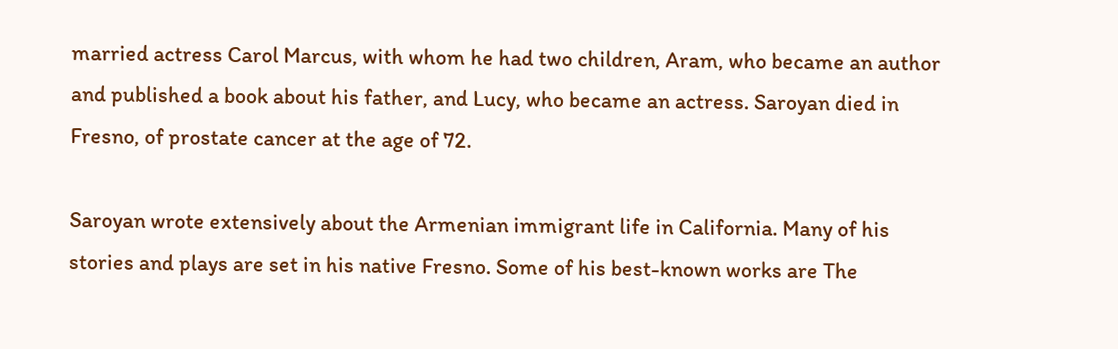married actress Carol Marcus, with whom he had two children, Aram, who became an author and published a book about his father, and Lucy, who became an actress. Saroyan died in Fresno, of prostate cancer at the age of 72.

Saroyan wrote extensively about the Armenian immigrant life in California. Many of his stories and plays are set in his native Fresno. Some of his best-known works are The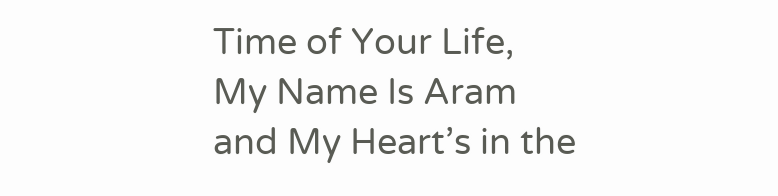Time of Your Life, My Name Is Aram and My Heart’s in the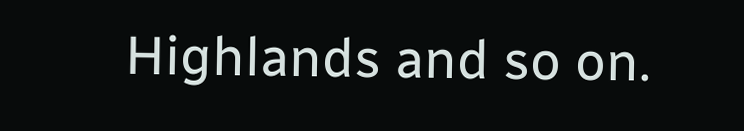Highlands and so on.